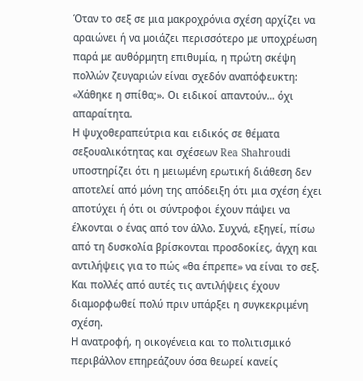Όταν το σεξ σε μια μακροχρόνια σχέση αρχίζει να αραιώνει ή να μοιάζει περισσότερο με υποχρέωση παρά με αυθόρμητη επιθυμία, η πρώτη σκέψη πολλών ζευγαριών είναι σχεδόν αναπόφευκτη: «Χάθηκε η σπίθα;». Οι ειδικοί απαντούν… όχι απαραίτητα.
Η ψυχοθεραπεύτρια και ειδικός σε θέματα σεξουαλικότητας και σχέσεων Rea Shahroudi υποστηρίζει ότι η μειωμένη ερωτική διάθεση δεν αποτελεί από μόνη της απόδειξη ότι μια σχέση έχει αποτύχει ή ότι οι σύντροφοι έχουν πάψει να έλκονται ο ένας από τον άλλο. Συχνά, εξηγεί, πίσω από τη δυσκολία βρίσκονται προσδοκίες, άγχη και αντιλήψεις για το πώς «θα έπρεπε» να είναι το σεξ.
Και πολλές από αυτές τις αντιλήψεις έχουν διαμορφωθεί πολύ πριν υπάρξει η συγκεκριμένη σχέση.
Η ανατροφή, η οικογένεια και το πολιτισμικό περιβάλλον επηρεάζουν όσα θεωρεί κανείς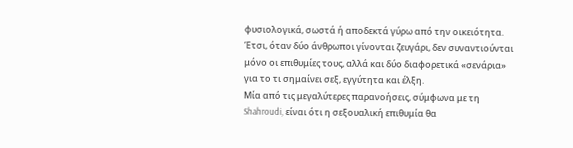φυσιολογικά, σωστά ή αποδεκτά γύρω από την οικειότητα. Έτσι, όταν δύο άνθρωποι γίνονται ζευγάρι, δεν συναντιούνται μόνο οι επιθυμίες τους, αλλά και δύο διαφορετικά «σενάρια» για το τι σημαίνει σεξ, εγγύτητα και έλξη.
Μία από τις μεγαλύτερες παρανοήσεις, σύμφωνα με τη Shahroudi, είναι ότι η σεξουαλική επιθυμία θα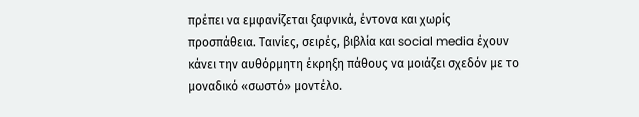πρέπει να εμφανίζεται ξαφνικά, έντονα και χωρίς προσπάθεια. Ταινίες, σειρές, βιβλία και social media έχουν κάνει την αυθόρμητη έκρηξη πάθους να μοιάζει σχεδόν με το μοναδικό «σωστό» μοντέλο.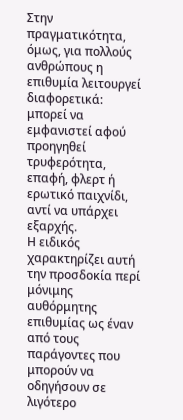Στην πραγματικότητα, όμως, για πολλούς ανθρώπους η επιθυμία λειτουργεί διαφορετικά: μπορεί να εμφανιστεί αφού προηγηθεί τρυφερότητα, επαφή, φλερτ ή ερωτικό παιχνίδι, αντί να υπάρχει εξαρχής.
Η ειδικός χαρακτηρίζει αυτή την προσδοκία περί μόνιμης αυθόρμητης επιθυμίας ως έναν από τους παράγοντες που μπορούν να οδηγήσουν σε λιγότερο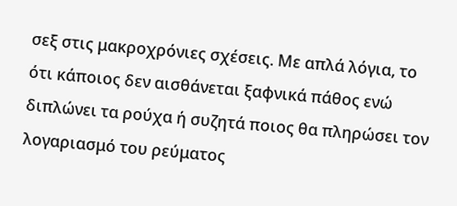σεξ στις μακροχρόνιες σχέσεις. Με απλά λόγια, το ότι κάποιος δεν αισθάνεται ξαφνικά πάθος ενώ διπλώνει τα ρούχα ή συζητά ποιος θα πληρώσει τον λογαριασμό του ρεύματος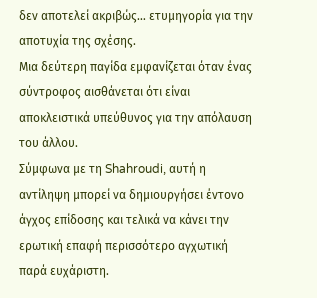δεν αποτελεί ακριβώς… ετυμηγορία για την αποτυχία της σχέσης.
Μια δεύτερη παγίδα εμφανίζεται όταν ένας σύντροφος αισθάνεται ότι είναι αποκλειστικά υπεύθυνος για την απόλαυση του άλλου.
Σύμφωνα με τη Shahroudi, αυτή η αντίληψη μπορεί να δημιουργήσει έντονο άγχος επίδοσης και τελικά να κάνει την ερωτική επαφή περισσότερο αγχωτική παρά ευχάριστη.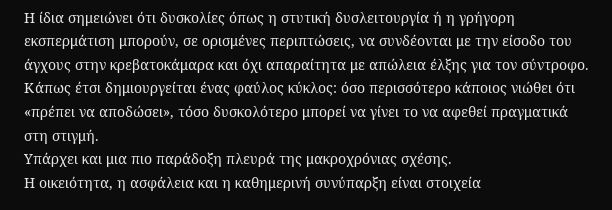Η ίδια σημειώνει ότι δυσκολίες όπως η στυτική δυσλειτουργία ή η γρήγορη εκσπερμάτιση μπορούν, σε ορισμένες περιπτώσεις, να συνδέονται με την είσοδο του άγχους στην κρεβατοκάμαρα και όχι απαραίτητα με απώλεια έλξης για τον σύντροφο.
Κάπως έτσι δημιουργείται ένας φαύλος κύκλος: όσο περισσότερο κάποιος νιώθει ότι «πρέπει να αποδώσει», τόσο δυσκολότερο μπορεί να γίνει το να αφεθεί πραγματικά στη στιγμή.
Υπάρχει και μια πιο παράδοξη πλευρά της μακροχρόνιας σχέσης.
Η οικειότητα, η ασφάλεια και η καθημερινή συνύπαρξη είναι στοιχεία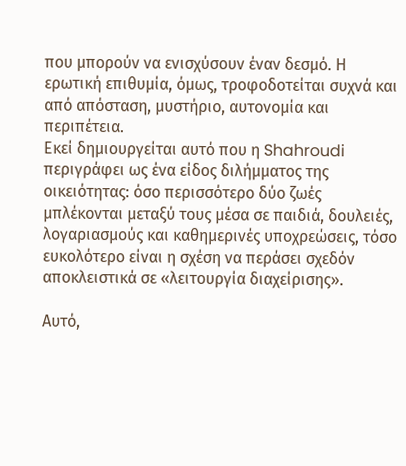που μπορούν να ενισχύσουν έναν δεσμό. Η ερωτική επιθυμία, όμως, τροφοδοτείται συχνά και από απόσταση, μυστήριο, αυτονομία και περιπέτεια.
Εκεί δημιουργείται αυτό που η Shahroudi περιγράφει ως ένα είδος διλήμματος της οικειότητας: όσο περισσότερο δύο ζωές μπλέκονται μεταξύ τους μέσα σε παιδιά, δουλειές, λογαριασμούς και καθημερινές υποχρεώσεις, τόσο ευκολότερο είναι η σχέση να περάσει σχεδόν αποκλειστικά σε «λειτουργία διαχείρισης».

Αυτό,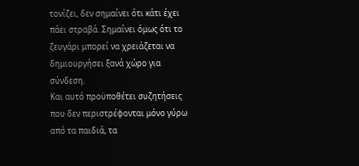τονίζει, δεν σημαίνει ότι κάτι έχει πάει στραβά. Σημαίνει όμως ότι το ζευγάρι μπορεί να χρειάζεται να δημιουργήσει ξανά χώρο για σύνδεση.
Και αυτό προϋποθέτει συζητήσεις που δεν περιστρέφονται μόνο γύρω από τα παιδιά, τα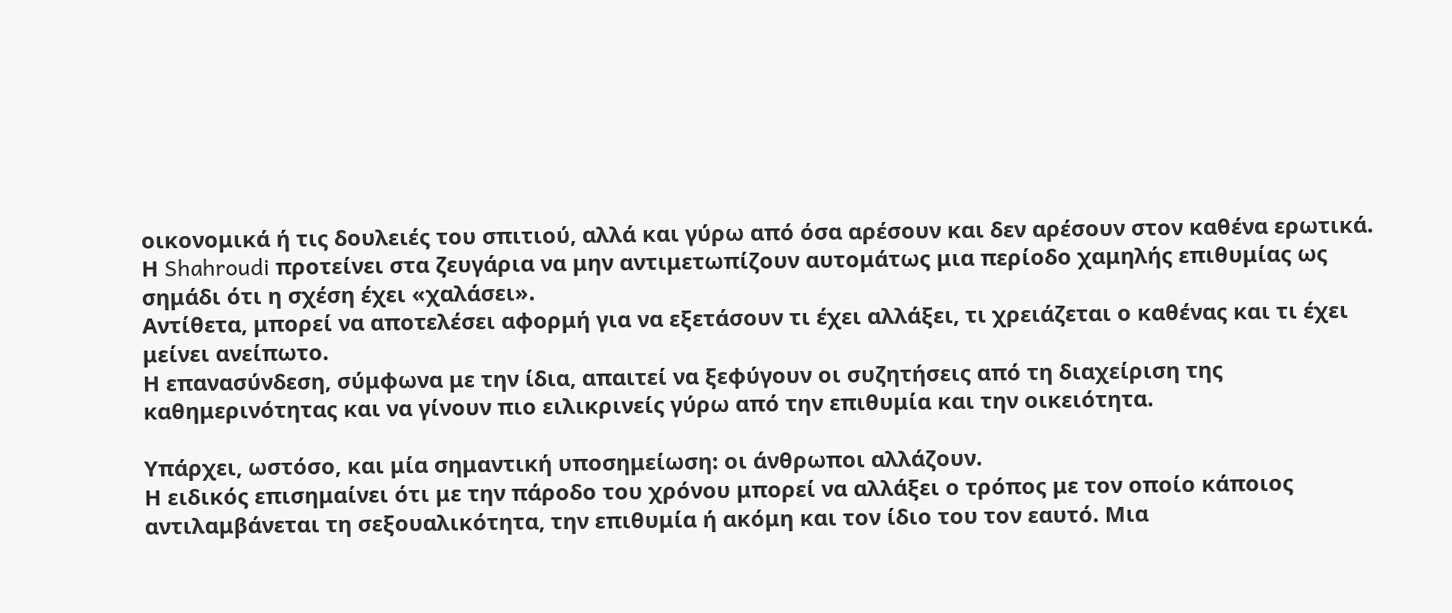οικονομικά ή τις δουλειές του σπιτιού, αλλά και γύρω από όσα αρέσουν και δεν αρέσουν στον καθένα ερωτικά.
Η Shahroudi προτείνει στα ζευγάρια να μην αντιμετωπίζουν αυτομάτως μια περίοδο χαμηλής επιθυμίας ως σημάδι ότι η σχέση έχει «χαλάσει».
Αντίθετα, μπορεί να αποτελέσει αφορμή για να εξετάσουν τι έχει αλλάξει, τι χρειάζεται ο καθένας και τι έχει μείνει ανείπωτο.
Η επανασύνδεση, σύμφωνα με την ίδια, απαιτεί να ξεφύγουν οι συζητήσεις από τη διαχείριση της καθημερινότητας και να γίνουν πιο ειλικρινείς γύρω από την επιθυμία και την οικειότητα.

Υπάρχει, ωστόσο, και μία σημαντική υποσημείωση: οι άνθρωποι αλλάζουν.
Η ειδικός επισημαίνει ότι με την πάροδο του χρόνου μπορεί να αλλάξει ο τρόπος με τον οποίο κάποιος αντιλαμβάνεται τη σεξουαλικότητα, την επιθυμία ή ακόμη και τον ίδιο του τον εαυτό. Μια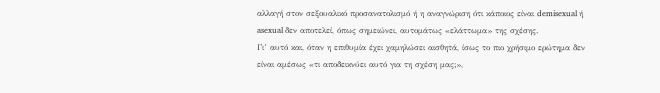αλλαγή στον σεξουαλικό προσανατολισμό ή η αναγνώριση ότι κάποιος είναι demisexual ή asexual δεν αποτελεί, όπως σημειώνει, αυτομάτως «ελάττωμα» της σχέσης.
Γι’ αυτό και, όταν η επιθυμία έχει χαμηλώσει αισθητά, ίσως το πιο χρήσιμο ερώτημα δεν είναι αμέσως «τι αποδεικνύει αυτό για τη σχέση μας;»,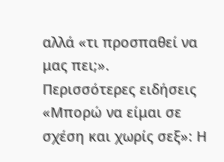αλλά «τι προσπαθεί να μας πει;».
Περισσότερες ειδήσεις
«Μπορώ να είμαι σε σχέση και χωρίς σεξ»: Η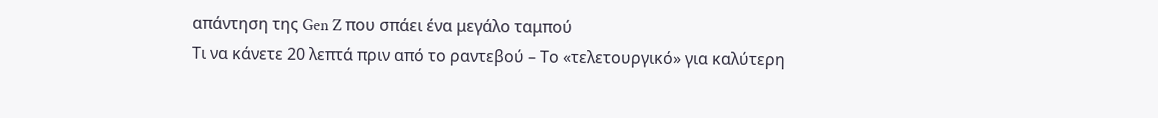απάντηση της Gen Z που σπάει ένα μεγάλο ταμπού
Τι να κάνετε 20 λεπτά πριν από το ραντεβού – Το «τελετουργικό» για καλύτερη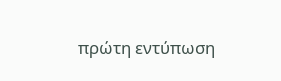πρώτη εντύπωση